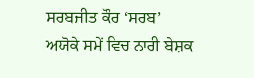ਸਰਬਜੀਤ ਕੌਰ ‘ਸਰਬ’
ਅਯੋਕੇ ਸਮੇਂ ਵਿਚ ਨਾਰੀ ਬੇਸ਼ਕ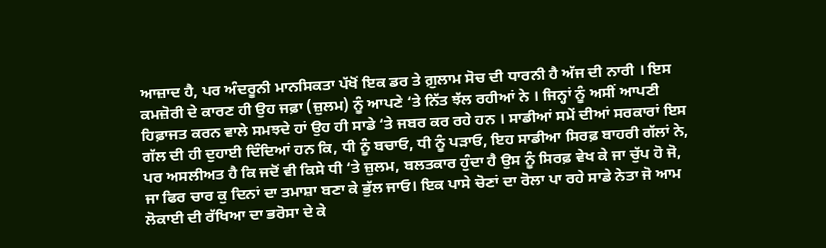ਆਜ਼ਾਦ ਹੈ, ਪਰ ਅੰਦਰੂਨੀ ਮਾਨਸਿਕਤਾ ਪੱਖੋਂ ਇਕ ਡਰ ਤੇ ਗ਼ੁਲਾਮ ਸੋਚ ਦੀ ਧਾਰਨੀ ਹੈ ਅੱਜ ਦੀ ਨਾਰੀ । ਇਸ ਕਮਜ਼ੋਰੀ ਦੇ ਕਾਰਣ ਹੀ ਉਹ ਜਫ਼ਾ (ਜ਼ੁਲਮ) ਨੂੰ ਆਪਣੇ ‘ਤੇ ਨਿੱਤ ਝੱਲ ਰਹੀਆਂ ਨੇ । ਜਿਨ੍ਹਾਂ ਨੂੰ ਅਸੀਂ ਆਪਣੀ ਹਿਫ਼ਾਜਤ ਕਰਨ ਵਾਲੇ ਸਮਝਦੇ ਹਾਂ ਉਹ ਹੀ ਸਾਡੇ ‘ਤੇ ਜਬਰ ਕਰ ਰਹੇ ਹਨ । ਸਾਡੀਆਂ ਸਮੇਂ ਦੀਆਂ ਸਰਕਾਰਾਂ ਇਸ ਗੱਲ ਦੀ ਹੀ ਦੁਹਾਈ ਦਿੰਦਿਆਂ ਹਨ ਕਿ, ਧੀ ਨੂੰ ਬਚਾਓ, ਧੀ ਨੂੰ ਪੜਾਓ, ਇਹ ਸਾਡੀਆ ਸਿਰਫ਼ ਬਾਹਰੀ ਗੱਲਾਂ ਨੇ, ਪਰ ਅਸਲੀਅਤ ਹੈ ਕਿ ਜਦੋਂ ਵੀ ਕਿਸੇ ਧੀ ‘ਤੇ ਜ਼ੁਲਮ, ਬਲਤਕਾਰ ਹੁੰਦਾ ਹੈ ਉਸ ਨੂੰ ਸਿਰਫ਼ ਵੇਖ ਕੇ ਜਾ ਚੁੱਪ ਹੋ ਜੋ, ਜਾ ਫਿਰ ਚਾਰ ਕੁ ਦਿਨਾਂ ਦਾ ਤਮਾਸ਼ਾ ਬਣਾ ਕੇ ਭੁੱਲ ਜਾਓ। ਇਕ ਪਾਸੇ ਚੋਣਾਂ ਦਾ ਰੋਲਾ ਪਾ ਰਹੇ ਸਾਡੇ ਨੇਤਾ ਜੋ ਆਮ ਲੋਕਾਈ ਦੀ ਰੱਖਿਆ ਦਾ ਭਰੋਸਾ ਦੇ ਕੇ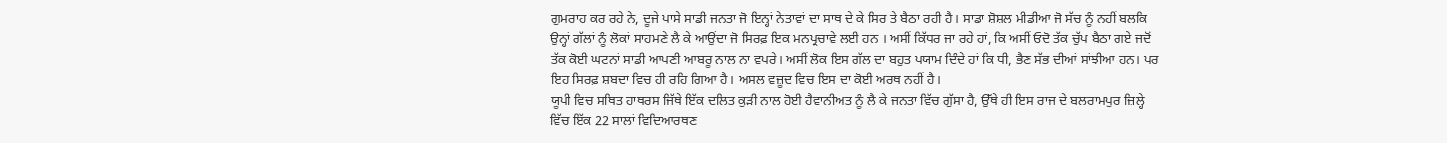ਗੁਮਰਾਹ ਕਰ ਰਹੇ ਨੇ, ਦੂਜੇ ਪਾਸੇ ਸਾਡੀ ਜਨਤਾ ਜੋ ਇਨ੍ਹਾਂ ਨੇਤਾਵਾਂ ਦਾ ਸਾਥ ਦੇ ਕੇ ਸਿਰ ਤੇ ਬੈਠਾ ਰਹੀ ਹੈ। ਸਾਡਾ ਸ਼ੋਸ਼ਲ ਮੀਡੀਆ ਜੋ ਸੱਚ ਨੂੰ ਨਹੀਂ ਬਲਕਿ ਉਨ੍ਹਾਂ ਗੱਲਾਂ ਨੂੰ ਲੋਕਾਂ ਸਾਹਮਣੇ ਲੈ ਕੇ ਆਉਂਦਾ ਜੋ ਸਿਰਫ਼ ਇਕ ਮਨਪ੍ਰਚਾਵੇ ਲਈ ਹਨ । ਅਸੀਂ ਕਿੱਧਰ ਜਾ ਰਹੇ ਹਾਂ, ਕਿ ਅਸੀਂ ਓਦੋ ਤੱਕ ਚੁੱਪ ਬੈਠਾ ਗਏ ਜਦੋਂ ਤੱਕ ਕੋਈ ਘਟਨਾਂ ਸਾਡੀ ਆਪਣੀ ਆਬਰੂ ਨਾਲ ਨਾ ਵਪਰੇ। ਅਸੀਂ ਲੋਕ ਇਸ ਗੱਲ ਦਾ ਬਹੁਤ ਪਯਾਮ ਦਿੰਦੇ ਹਾਂ ਕਿ ਧੀ, ਭੈਣ ਸੱਭ ਦੀਆਂ ਸਾਂਝੀਆ ਹਨ। ਪਰ ਇਹ ਸਿਰਫ਼ ਸ਼ਬਦਾ ਵਿਚ ਹੀ ਰਹਿ ਗਿਆ ਹੈ। ਅਸਲ ਵਜ਼ੂਦ ਵਿਚ ਇਸ ਦਾ ਕੋਈ ਅਰਥ ਨਹੀਂ ਹੈ।
ਯੂਪੀ ਵਿਚ ਸਥਿਤ ਹਾਥਰਸ ਜਿੱਥੇ ਇੱਕ ਦਲਿਤ ਕੁੜੀ ਨਾਲ ਹੋਈ ਹੈਵਾਨੀਅਤ ਨੂੰ ਲੈ ਕੇ ਜਨਤਾ ਵਿੱਚ ਗੁੱਸਾ ਹੈ, ਉੱਥੇ ਹੀ ਇਸ ਰਾਜ ਦੇ ਬਲਰਾਮਪੁਰ ਜ਼ਿਲ੍ਹੇ ਵਿੱਚ ਇੱਕ 22 ਸਾਲਾਂ ਵਿਦਿਆਰਥਣ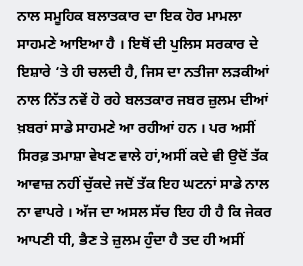ਨਾਲ ਸਮੂਹਿਕ ਬਲਾਤਕਾਰ ਦਾ ਇਕ ਹੋਰ ਮਾਮਲਾ ਸਾਹਮਣੇ ਆਇਆ ਹੈ । ਇਥੋਂ ਦੀ ਪੁਲਿਸ ਸਰਕਾਰ ਦੇ ਇਸ਼ਾਰੇ ‘ਤੇ ਹੀ ਚਲਦੀ ਹੈ, ਜਿਸ ਦਾ ਨਤੀਜਾ ਲੜਕੀਆਂ ਨਾਲ ਨਿੱਤ ਨਵੇਂ ਹੋ ਰਹੇ ਬਲਤਕਾਰ ਜਬਰ ਜ਼ੁਲਮ ਦੀਆਂ ਖ਼ਬਰਾਂ ਸਾਡੇ ਸਾਹਮਣੇ ਆ ਰਹੀਆਂ ਹਨ । ਪਰ ਅਸੀਂ ਸਿਰਫ਼ ਤਮਾਸ਼ਾ ਵੇਖਣ ਵਾਲੇ ਹਾਂ,ਅਸੀਂ ਕਦੇ ਵੀ ਉਦੋਂ ਤੱਕ ਆਵਾਜ਼ ਨਹੀਂ ਚੁੱਕਦੇ ਜਦੋਂ ਤੱਕ ਇਹ ਘਟਨਾਂ ਸਾਡੇ ਨਾਲ ਨਾ ਵਾਪਰੇ । ਅੱਜ ਦਾ ਅਸਲ ਸੱਚ ਇਹ ਹੀ ਹੈ ਕਿ ਜੇਕਰ ਆਪਣੀ ਧੀ, ਭੈਣ ਤੇ ਜ਼ੁਲਮ ਹੁੰਦਾ ਹੈ ਤਦ ਹੀ ਅਸੀਂ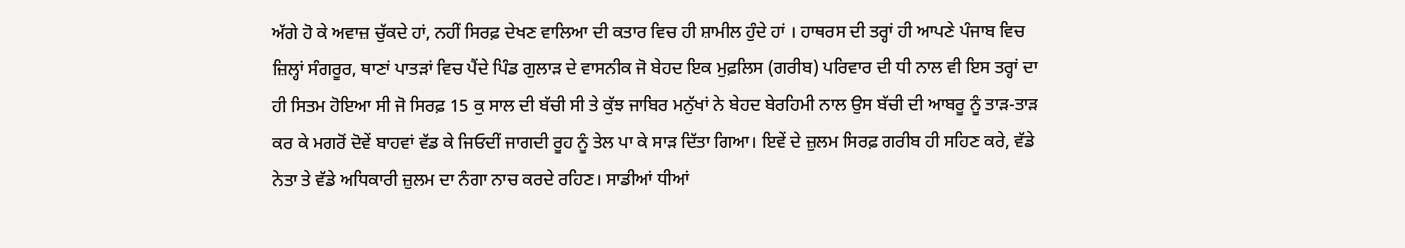ਅੱਗੇ ਹੋ ਕੇ ਅਵਾਜ਼ ਚੁੱਕਦੇ ਹਾਂ, ਨਹੀਂ ਸਿਰਫ਼ ਦੇਖਣ ਵਾਲਿਆ ਦੀ ਕਤਾਰ ਵਿਚ ਹੀ ਸ਼ਾਮੀਲ ਹੁੰਦੇ ਹਾਂ । ਹਾਥਰਸ ਦੀ ਤਰ੍ਹਾਂ ਹੀ ਆਪਣੇ ਪੰਜਾਬ ਵਿਚ ਜ਼ਿਲ੍ਹਾਂ ਸੰਗਰੂਰ, ਥਾਣਾਂ ਪਾਤੜਾਂ ਵਿਚ ਪੈਂਦੇ ਪਿੰਡ ਗੁਲਾੜ ਦੇ ਵਾਸਨੀਕ ਜੋ ਬੇਹਦ ਇਕ ਮੁਫ਼ਲਿਸ (ਗਰੀਬ) ਪਰਿਵਾਰ ਦੀ ਧੀ ਨਾਲ ਵੀ ਇਸ ਤਰ੍ਹਾਂ ਦਾ ਹੀ ਸਿਤਮ ਹੋਇਆ ਸੀ ਜੋ ਸਿਰਫ਼ 15 ਕੁ ਸਾਲ ਦੀ ਬੱਚੀ ਸੀ ਤੇ ਕੁੱਝ ਜਾਬਿਰ ਮਨੁੱਖਾਂ ਨੇ ਬੇਹਦ ਬੇਰਹਿਮੀ ਨਾਲ ਉਸ ਬੱਚੀ ਦੀ ਆਬਰੂ ਨੂੰ ਤਾੜ-ਤਾੜ ਕਰ ਕੇ ਮਗਰੋਂ ਦੋਵੇਂ ਬਾਹਵਾਂ ਵੱਡ ਕੇ ਜਿਓਦੀਂ ਜਾਗਦੀ ਰੂਹ ਨੂੰ ਤੇਲ ਪਾ ਕੇ ਸਾੜ ਦਿੱਤਾ ਗਿਆ। ਇਵੇਂ ਦੇ ਜ਼ੁਲਮ ਸਿਰਫ਼ ਗਰੀਬ ਹੀ ਸਹਿਣ ਕਰੇ, ਵੱਡੇ ਨੇਤਾ ਤੇ ਵੱਡੇ ਅਧਿਕਾਰੀ ਜ਼ੁਲਮ ਦਾ ਨੰਗਾ ਨਾਚ ਕਰਦੇ ਰਹਿਣ। ਸਾਡੀਆਂ ਧੀਆਂ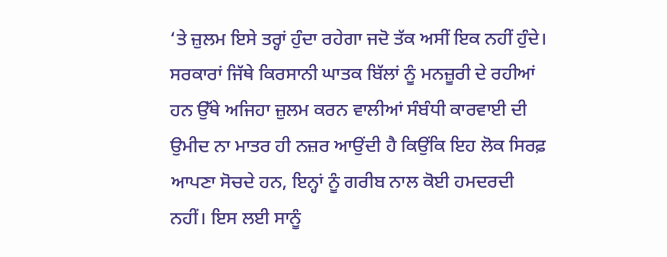‘ਤੇ ਜ਼ੁਲਮ ਇਸੇ ਤਰ੍ਹਾਂ ਹੁੰਦਾ ਰਹੇਗਾ ਜਦੋ ਤੱਕ ਅਸੀਂ ਇਕ ਨਹੀਂ ਹੁੰਦੇ। ਸਰਕਾਰਾਂ ਜਿੱਥੇ ਕਿਰਸਾਨੀ ਘਾਤਕ ਬਿੱਲਾਂ ਨੂੰ ਮਨਜ਼ੂਰੀ ਦੇ ਰਹੀਆਂ ਹਨ ਉੱਥੇ ਅਜਿਹਾ ਜ਼ੁਲਮ ਕਰਨ ਵਾਲੀਆਂ ਸੰਬੰਧੀ ਕਾਰਵਾਈ ਦੀ ਉਮੀਦ ਨਾ ਮਾਤਰ ਹੀ ਨਜ਼ਰ ਆਉਂਦੀ ਹੈ ਕਿਉਂਕਿ ਇਹ ਲੋਕ ਸਿਰਫ਼ ਆਪਣਾ ਸੋਚਦੇ ਹਨ, ਇਨ੍ਹਾਂ ਨੂੰ ਗਰੀਬ ਨਾਲ ਕੋਈ ਹਮਦਰਦੀ ਨਹੀਂ। ਇਸ ਲਈ ਸਾਨੂੰ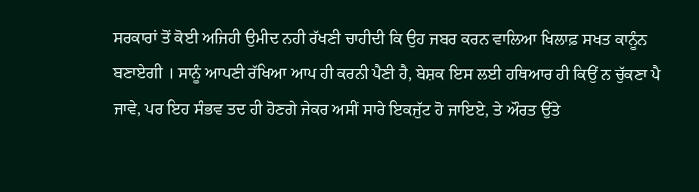ਸਰਕਾਰਾਂ ਤੋਂ ਕੋਈ ਅਜਿਹੀ ਉਮੀਦ ਨਹੀ ਰੱਖਣੀ ਚਾਹੀਦੀ ਕਿ ਉਹ ਜਬਰ ਕਰਨ ਵਾਲਿਆ ਖਿਲਾਫ਼ ਸਖਤ ਕਾਨੂੰਨ ਬਣਾਏਗੀ । ਸਾਨੂੰ ਆਪਣੀ ਰੱਖਿਆ ਆਪ ਹੀ ਕਰਨੀ ਪੈਣੀ ਹੈ, ਬੇਸ਼ਕ ਇਸ ਲਈ ਹਥਿਆਰ ਹੀ ਕਿਉਂ ਨ ਚੁੱਕਣਾ ਪੈ ਜਾਵੇ, ਪਰ ਇਹ ਸੰਭਵ ਤਦ ਹੀ ਹੋਣਗੇ ਜੇਕਰ ਅਸੀਂ ਸਾਰੇ ਇਕਜੁੱਟ ਹੋ ਜਾਇਏ, ਤੇ ਔਰਤ ਉੱਤੇ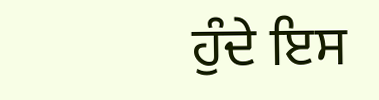ਹੁੰਦੇ ਇਸ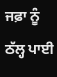ਜਫ਼ਾ ਨੂੰ ਠੱਲ੍ਹ ਪਾਈ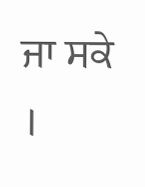ਜਾ ਸਕੇ ।